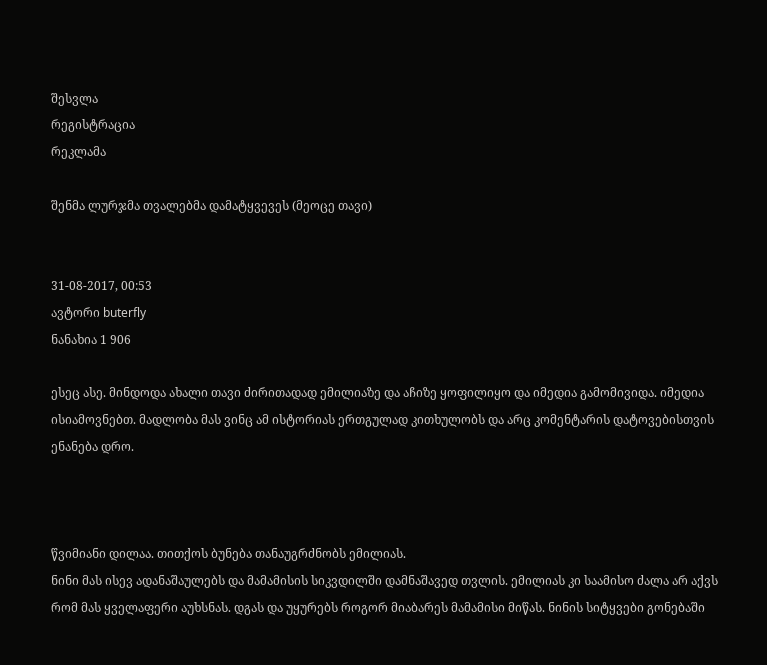შესვლა
რეგისტრაცია
რეკლამა

შენმა ლურჯმა თვალებმა დამატყვევეს (მეოცე თავი)


31-08-2017, 00:53
ავტორი buterfly
ნანახია 1 906

ესეც ასე. მინდოდა ახალი თავი ძირითადად ემილიაზე და აჩიზე ყოფილიყო და იმედია გამომივიდა. იმედია ისიამოვნებთ. მადლობა მას ვინც ამ ისტორიას ერთგულად კითხულობს და არც კომენტარის დატოვებისთვის ენანება დრო.



წვიმიანი დილაა. თითქოს ბუნება თანაუგრძნობს ემილიას.
ნინი მას ისევ ადანაშაულებს და მამამისის სიკვდილში დამნაშავედ თვლის. ემილიას კი საამისო ძალა არ აქვს რომ მას ყველაფერი აუხსნას. დგას და უყურებს როგორ მიაბარეს მამამისი მიწას. ნინის სიტყვები გონებაში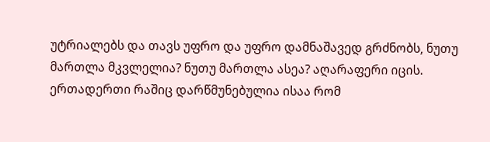უტრიალებს და თავს უფრო და უფრო დამნაშავედ გრძნობს, ნუთუ მართლა მკვლელია? ნუთუ მართლა ასეა? აღარაფერი იცის. ერთადერთი რაშიც დარწმუნებულია ისაა რომ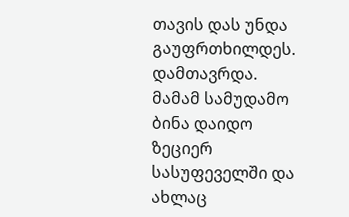თავის დას უნდა გაუფრთხილდეს.
დამთავრდა.
მამამ სამუდამო ბინა დაიდო ზეციერ სასუფეველში და ახლაც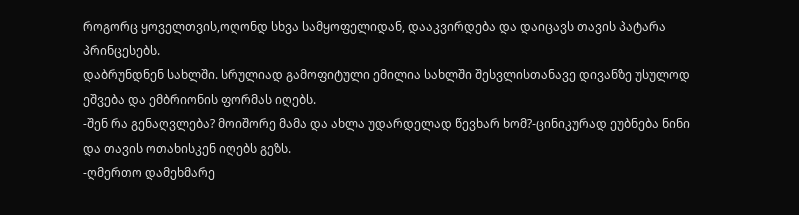როგორც ყოველთვის,ოღონდ სხვა სამყოფელიდან, დააკვირდება და დაიცავს თავის პატარა პრინცესებს.
დაბრუნდნენ სახლში. სრულიად გამოფიტული ემილია სახლში შესვლისთანავე დივანზე უსულოდ ეშვება და ემბრიონის ფორმას იღებს.
-შენ რა გენაღვლება? მოიშორე მამა და ახლა უდარდელად წევხარ ხომ?-ცინიკურად ეუბნება ნინი და თავის ოთახისკენ იღებს გეზს.
-ღმერთო დამეხმარე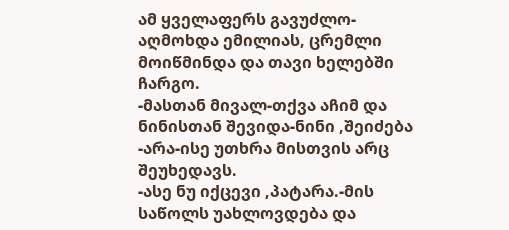ამ ყველაფერს გავუძლო-აღმოხდა ემილიას, ცრემლი მოიწმინდა და თავი ხელებში ჩარგო.
-მასთან მივალ-თქვა აჩიმ და ნინისთან შევიდა-ნინი ,შეიძება
-არა-ისე უთხრა მისთვის არც შეუხედავს.
-ასე ნუ იქცევი ,პატარა.-მის საწოლს უახლოვდება და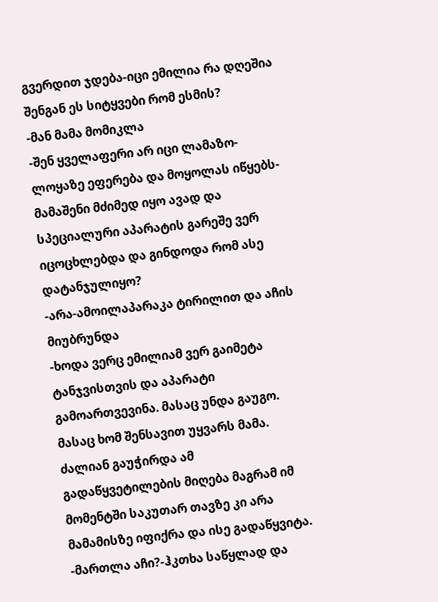გვერდით ჯდება-იცი ემილია რა დღეშია შენგან ეს სიტყვები რომ ესმის?
-მან მამა მომიკლა
-შენ ყველაფერი არ იცი ლამაზო-ლოყაზე ეფერება და მოყოლას იწყებს-მამაშენი მძიმედ იყო ავად და სპეციალური აპარატის გარეშე ვერ იცოცხლებდა და გინდოდა რომ ასე დატანჯულიყო?
-არა-ამოილაპარაკა ტირილით და აჩის მიუბრუნდა
-ხოდა ვერც ემილიამ ვერ გაიმეტა ტანჯვისთვის და აპარატი გამოართვევინა. მასაც უნდა გაუგო. მასაც ხომ შენსავით უყვარს მამა. ძალიან გაუჭირდა ამ გადაწყვეტილების მიღება მაგრამ იმ მომენტში საკუთარ თავზე კი არა მამამისზე იფიქრა და ისე გადაწყვიტა.
-მართლა აჩი?-ჰკთხა საწყლად და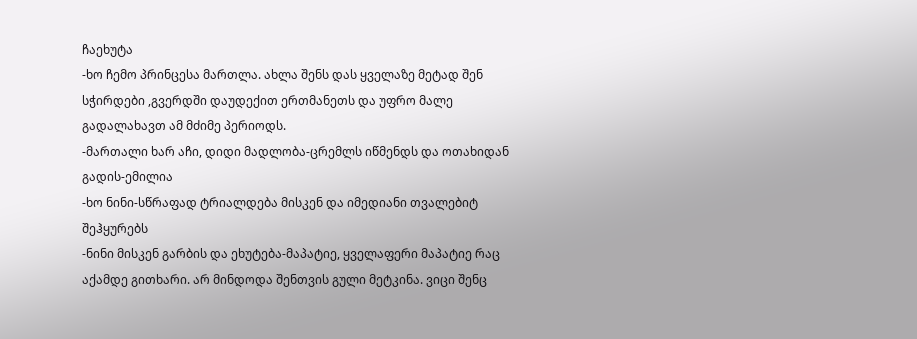ჩაეხუტა
-ხო ჩემო პრინცესა მართლა. ახლა შენს დას ყველაზე მეტად შენ სჭირდები ,გვერდში დაუდექით ერთმანეთს და უფრო მალე გადალახავთ ამ მძიმე პერიოდს.
-მართალი ხარ აჩი, დიდი მადლობა-ცრემლს იწმენდს და ოთახიდან გადის-ემილია
-ხო ნინი-სწრაფად ტრიალდება მისკენ და იმედიანი თვალებიტ შეჰყურებს
-ნინი მისკენ გარბის და ეხუტება-მაპატიე, ყველაფერი მაპატიე რაც აქამდე გითხარი. არ მინდოდა შენთვის გული მეტკინა. ვიცი შენც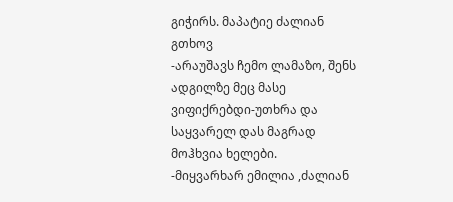გიჭირს. მაპატიე ძალიან გთხოვ
-არაუშავს ჩემო ლამაზო, შენს ადგილზე მეც მასე ვიფიქრებდი-უთხრა და საყვარელ დას მაგრად მოჰხვია ხელები.
-მიყვარხარ ემილია ,ძალიან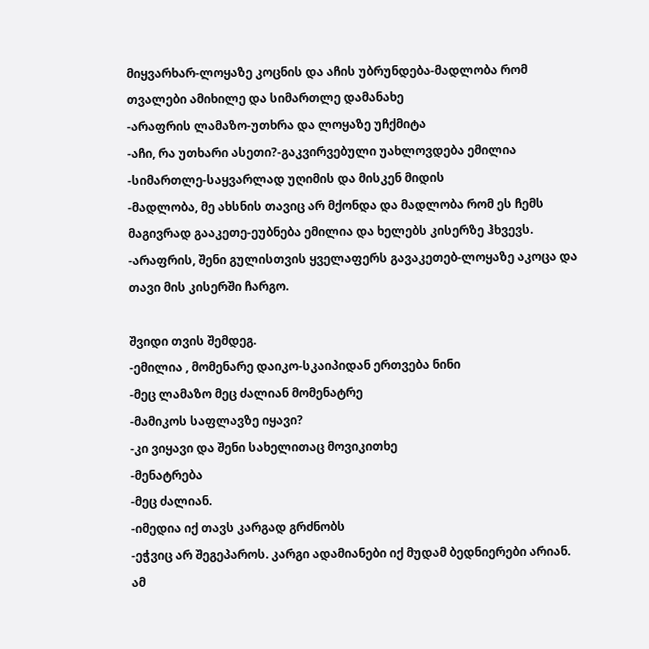მიყვარხარ-ლოყაზე კოცნის და აჩის უბრუნდება-მადლობა რომ თვალები ამიხილე და სიმართლე დამანახე
-არაფრის ლამაზო-უთხრა და ლოყაზე უჩქმიტა
-აჩი, რა უთხარი ასეთი?-გაკვირვებული უახლოვდება ემილია
-სიმართლე-საყვარლად უღიმის და მისკენ მიდის
-მადლობა, მე ახსნის თავიც არ მქონდა და მადლობა რომ ეს ჩემს მაგივრად გააკეთე-ეუბნება ემილია და ხელებს კისერზე ჰხვევს.
-არაფრის, შენი გულისთვის ყველაფერს გავაკეთებ-ლოყაზე აკოცა და თავი მის კისერში ჩარგო.

შვიდი თვის შემდეგ.
-ემილია , მომენარე დაიკო-სკაიპიდან ერთვება ნინი
-მეც ლამაზო მეც ძალიან მომენატრე
-მამიკოს საფლავზე იყავი?
-კი ვიყავი და შენი სახელითაც მოვიკითხე
-მენატრება
-მეც ძალიან.
-იმედია იქ თავს კარგად გრძნობს
-ეჭვიც არ შეგეპაროს. კარგი ადამიანები იქ მუდამ ბედნიერები არიან. ამ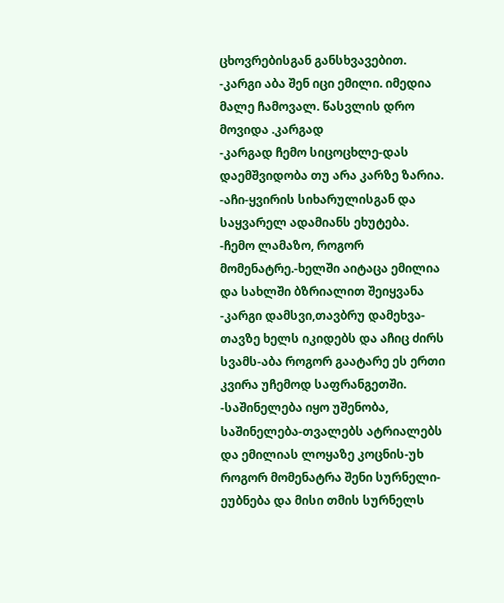ცხოვრებისგან განსხვავებით.
-კარგი აბა შენ იცი ემილი. იმედია მალე ჩამოვალ. წასვლის დრო მოვიდა .კარგად
-კარგად ჩემო სიცოცხლე-დას დაემშვიდობა თუ არა კარზე ზარია.
-აჩი-ყვირის სიხარულისგან და საყვარელ ადამიანს ეხუტება.
-ჩემო ლამაზო, როგორ მომენატრე.-ხელში აიტაცა ემილია და სახლში ბზრიალით შეიყვანა
-კარგი დამსვი,თავბრუ დამეხვა-თავზე ხელს იკიდებს და აჩიც ძირს სვამს-აბა როგორ გაატარე ეს ერთი კვირა უჩემოდ საფრანგეთში.
-საშინელება იყო უშენობა, საშინელება-თვალებს ატრიალებს და ემილიას ლოყაზე კოცნის-უხ როგორ მომენატრა შენი სურნელი-ეუბნება და მისი თმის სურნელს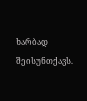ხარბად შეისუნთქავს.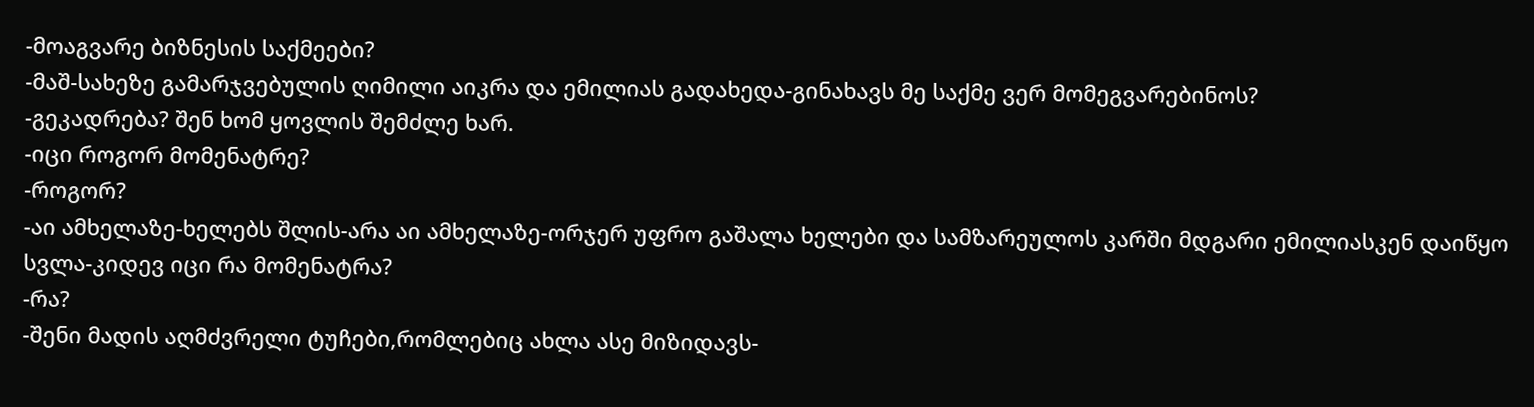-მოაგვარე ბიზნესის საქმეები?
-მაშ-სახეზე გამარჯვებულის ღიმილი აიკრა და ემილიას გადახედა-გინახავს მე საქმე ვერ მომეგვარებინოს?
-გეკადრება? შენ ხომ ყოვლის შემძლე ხარ.
-იცი როგორ მომენატრე?
-როგორ?
-აი ამხელაზე-ხელებს შლის-არა აი ამხელაზე-ორჯერ უფრო გაშალა ხელები და სამზარეულოს კარში მდგარი ემილიასკენ დაიწყო სვლა-კიდევ იცი რა მომენატრა?
-რა?
-შენი მადის აღმძვრელი ტუჩები,რომლებიც ახლა ასე მიზიდავს-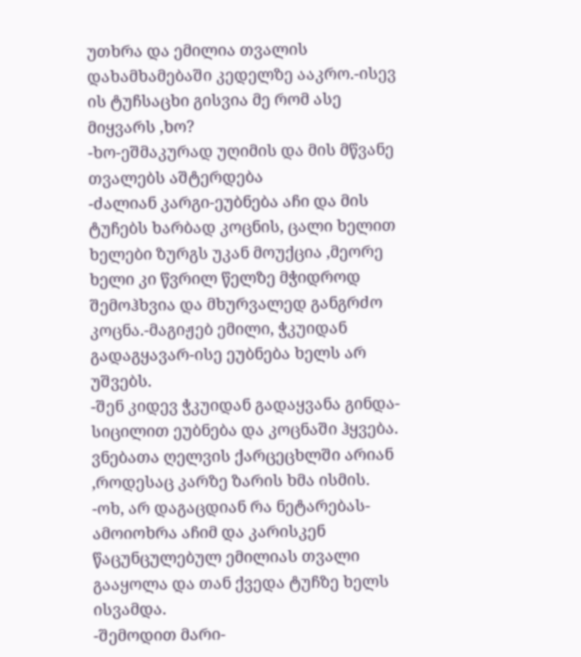უთხრა და ემილია თვალის დახამხამებაში კედელზე ააკრო.-ისევ ის ტუჩსაცხი გისვია მე რომ ასე მიყვარს ,ხო?
-ხო-ეშმაკურად უღიმის და მის მწვანე თვალებს აშტერდება
-ძალიან კარგი-ეუბნება აჩი და მის ტუჩებს ხარბად კოცნის, ცალი ხელით ხელები ზურგს უკან მოუქცია ,მეორე ხელი კი წვრილ წელზე მჭიდროდ შემოჰხვია და მხურვალედ განგრძო კოცნა.-მაგიჟებ ემილი, ჭკუიდან გადაგყავარ-ისე ეუბნება ხელს არ უშვებს.
-შენ კიდევ ჭკუიდან გადაყვანა გინდა-სიცილით ეუბნება და კოცნაში ჰყვება.
ვნებათა ღელვის ქარცეცხლში არიან ,როდესაც კარზე ზარის ხმა ისმის.
-ოხ, არ დაგაცდიან რა ნეტარებას-ამოიოხრა აჩიმ და კარისკენ წაცუნცულებულ ემილიას თვალი გააყოლა და თან ქვედა ტუჩზე ხელს ისვამდა.
-შემოდით მარი-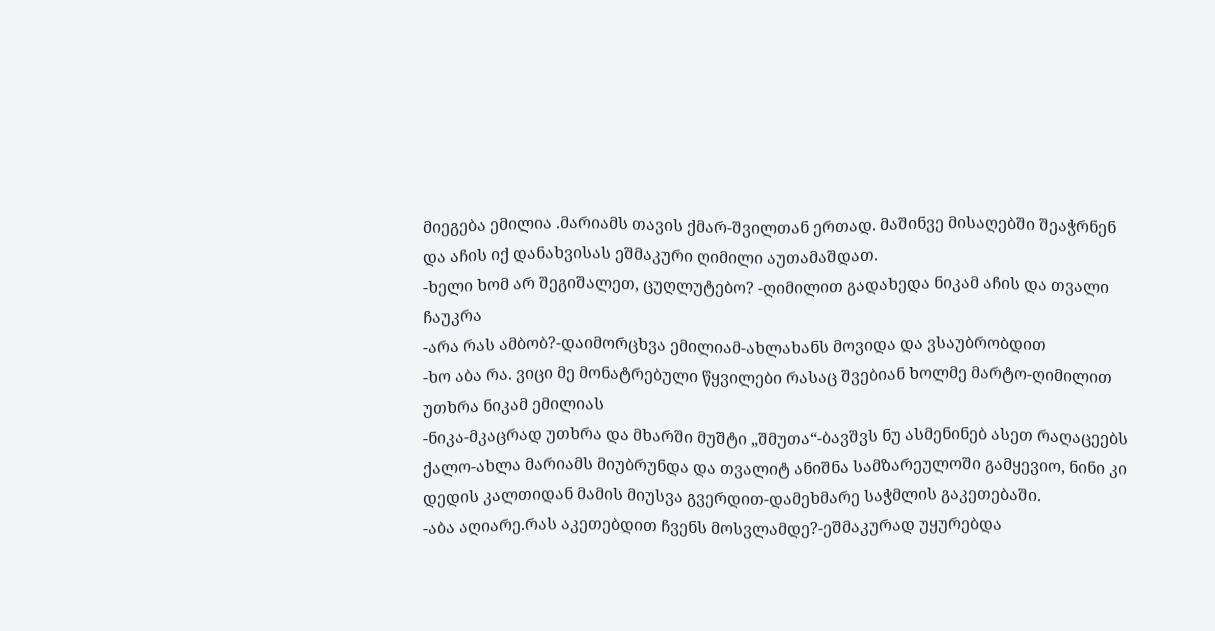მიეგება ემილია .მარიამს თავის ქმარ-შვილთან ერთად. მაშინვე მისაღებში შეაჭრნენ და აჩის იქ დანახვისას ეშმაკური ღიმილი აუთამაშდათ.
-ხელი ხომ არ შეგიშალეთ, ცუღლუტებო? -ღიმილით გადახედა ნიკამ აჩის და თვალი ჩაუკრა
-არა რას ამბობ?-დაიმორცხვა ემილიამ-ახლახანს მოვიდა და ვსაუბრობდით
-ხო აბა რა. ვიცი მე მონატრებული წყვილები რასაც შვებიან ხოლმე მარტო-ღიმილით უთხრა ნიკამ ემილიას
-ნიკა-მკაცრად უთხრა და მხარში მუშტი „შმუთა“-ბავშვს ნუ ასმენინებ ასეთ რაღაცეებს ქალო-ახლა მარიამს მიუბრუნდა და თვალიტ ანიშნა სამზარეულოში გამყევიო, ნინი კი დედის კალთიდან მამის მიუსვა გვერდით-დამეხმარე საჭმლის გაკეთებაში.
-აბა აღიარე.რას აკეთებდით ჩვენს მოსვლამდე?-ეშმაკურად უყურებდა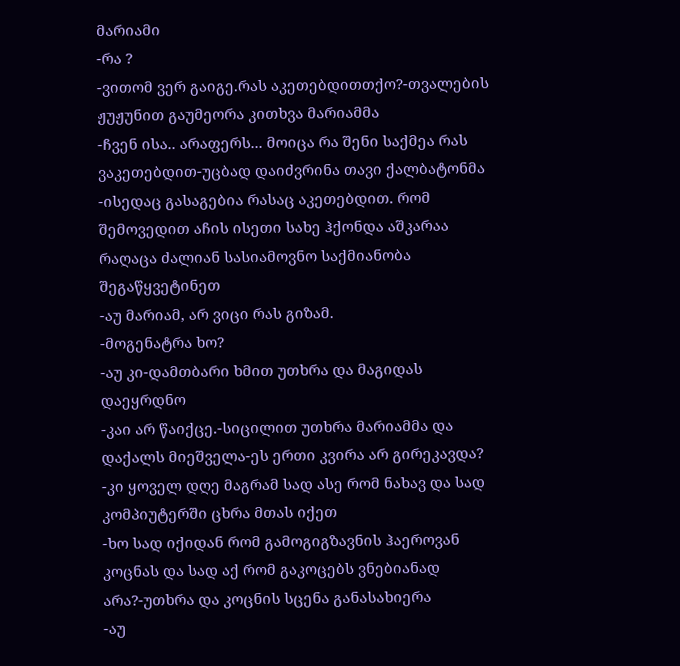მარიამი
-რა ?
-ვითომ ვერ გაიგე.რას აკეთებდითთქო?-თვალების ჟუჟუნით გაუმეორა კითხვა მარიამმა
-ჩვენ ისა.. არაფერს... მოიცა რა შენი საქმეა რას ვაკეთებდით-უცბად დაიძვრინა თავი ქალბატონმა
-ისედაც გასაგებია რასაც აკეთებდით. რომ შემოვედით აჩის ისეთი სახე ჰქონდა აშკარაა რაღაცა ძალიან სასიამოვნო საქმიანობა შეგაწყვეტინეთ
-აუ მარიამ, არ ვიცი რას გიზამ.
-მოგენატრა ხო?
-აუ კი-დამთბარი ხმით უთხრა და მაგიდას დაეყრდნო
-კაი არ წაიქცე.-სიცილით უთხრა მარიამმა და დაქალს მიეშველა-ეს ერთი კვირა არ გირეკავდა?
-კი ყოველ დღე მაგრამ სად ასე რომ ნახავ და სად კომპიუტერში ცხრა მთას იქეთ
-ხო სად იქიდან რომ გამოგიგზავნის ჰაეროვან კოცნას და სად აქ რომ გაკოცებს ვნებიანად არა?-უთხრა და კოცნის სცენა განასახიერა
-აუ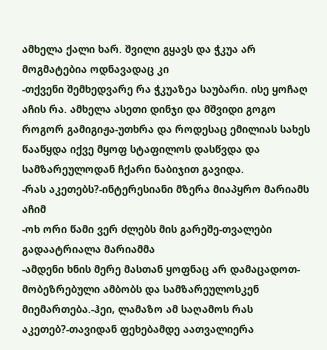ამხელა ქალი ხარ. შვილი გყავს და ჭკუა არ მოგმატებია ოდნავადაც კი
-თქვენი შემხედვარე რა ჭკუაზეა საუბარი. ისე ყოჩაღ აჩის რა. ამხელა ასეთი დინჯი და მშვიდი გოგო როგორ გამიგიჟა-უთხრა და როდესაც ემილიას სახეს წააწყდა იქვე მყოფ სტაფილოს დასწვდა და სამზარეულოდან ჩქარი ნაბიჯით გავიდა.
-რას აკეთებს?-ინტერესიანი მზერა მიაპყრო მარიამს აჩიმ
-ოხ ორი წამი ვერ ძლებს მის გარეშე-თვალები გადაატრიალა მარიამმა
-ამდენი ხნის მერე მასთან ყოფნაც არ დამაცადოთ-მობეზრებული ამბობს და სამზარეულოსკენ მიემართება.-ჰეი, ლამაზო ამ საღამოს რას აკეთებ?-თავიდან ფეხებამდე აათვალიერა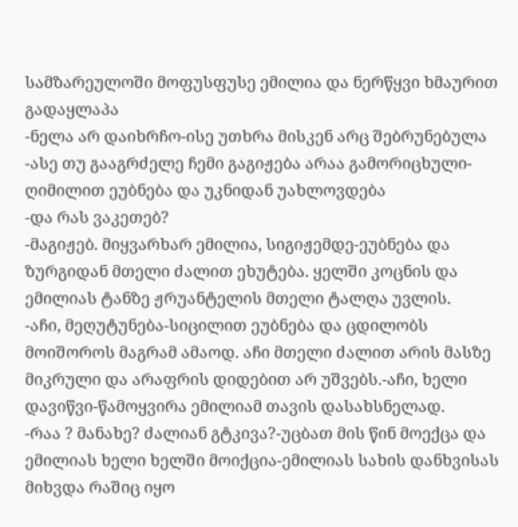სამზარეულოში მოფუსფუსე ემილია და ნერწყვი ხმაურით გადაყლაპა
-ნელა არ დაიხრჩო-ისე უთხრა მისკენ არც შებრუნებულა
-ასე თუ გააგრძელე ჩემი გაგიჟება არაა გამორიცხული-ღიმილით ეუბნება და უკნიდან უახლოვდება
-და რას ვაკეთებ?
-მაგიჟებ. მიყვარხარ ემილია, სიგიჟემდე-ეუბნება და ზურგიდან მთელი ძალით ეხუტება. ყელში კოცნის და ემილიას ტანზე ჟრუანტელის მთელი ტალღა უვლის.
-აჩი, მეღუტუნება-სიცილით ეუბნება და ცდილობს მოიშოროს მაგრამ ამაოდ. აჩი მთელი ძალით არის მასზე მიკრული და არაფრის დიდებით არ უშვებს.-აჩი, ხელი დავიწვი-წამოყვირა ემილიამ თავის დასახსნელად.
-რაა ? მანახე? ძალიან გტკივა?-უცბათ მის წინ მოექცა და ემილიას ხელი ხელში მოიქცია-ემილიას სახის დანხვისას მიხვდა რაშიც იყო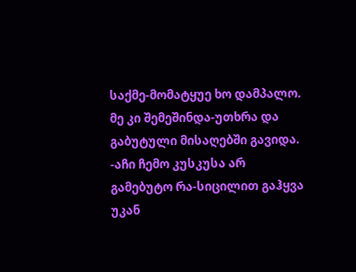საქმე-მომატყუე ხო დამპალო. მე კი შემეშინდა-უთხრა და გაბუტული მისაღებში გავიდა.
-აჩი ჩემო კუსკუსა არ გამებუტო რა-სიცილით გაჰყვა უკან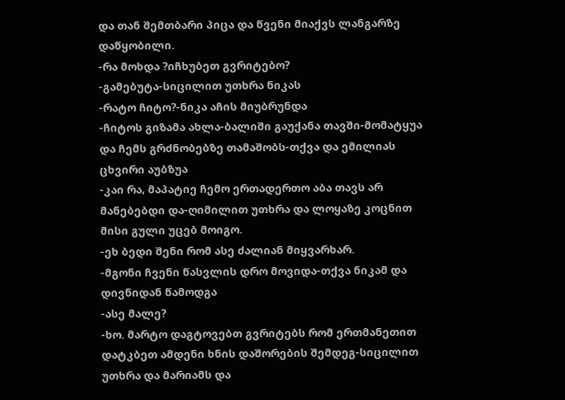და თან შემთბარი პიცა და წვენი მიაქვს ლანგარზე დაწყობილი.
-რა მოხდა ?იჩხუბეთ გვრიტებო?
-გამებუტა-სიცილით უთხრა ნიკას
-რატო ჩიტო?-ნიკა აჩის მიუბრუნდა
-ჩიტოს გიზამა ახლა-ბალიში გაუქანა თავში-მომატყუა და ჩემს გრძნობებზე თამაშობს-თქვა და ემილიას ცხვირი აუბზუა
-კაი რა, მაპატიე ჩემო ერთადერთო აბა თავს არ მანებებდი და-ღიმილით უთხრა და ლოყაზე კოცნით მისი გული უცებ მოიგო.
-ეხ ბედი შენი რომ ასე ძალიან მიყვარხარ.
-მგონი ჩვენი წასვლის დრო მოვიდა-თქვა ნიკამ და დივნიდან წამოდგა
-ასე მალე?
-ხო. მარტო დაგტოვებთ გვრიტებს რომ ერთმანეთით დატკბეთ ამდენი ხნის დაშორების შემდეგ-სიცილით უთხრა და მარიამს და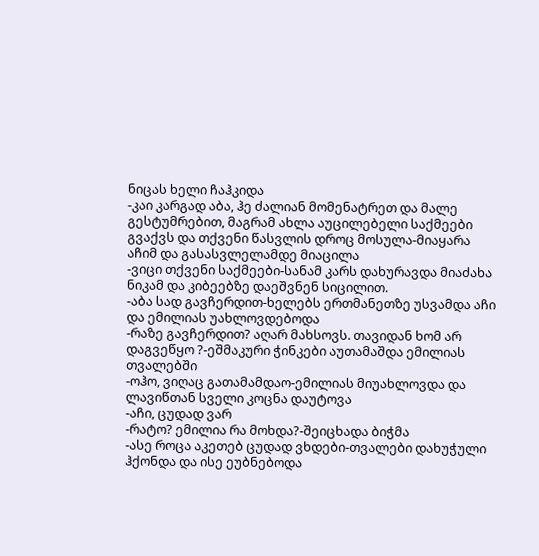ნიცას ხელი ჩაჰკიდა
-კაი კარგად აბა, ჰე ძალიან მომენატრეთ და მალე გესტუმრებით, მაგრამ ახლა აუცილებელი საქმეები გვაქვს და თქვენი წასვლის დროც მოსულა-მიაყარა აჩიმ და გასასვლელამდე მიაცილა
-ვიცი თქვენი საქმეები-სანამ კარს დახურავდა მიაძახა ნიკამ და კიბეებზე დაეშვნენ სიცილით.
-აბა სად გავჩერდით-ხელებს ერთმანეთზე უსვამდა აჩი და ემილიას უახლოვდებოდა
-რაზე გავჩერდით? აღარ მახსოვს. თავიდან ხომ არ დაგვეწყო ?-ეშმაკური ჭინკები აუთამაშდა ემილიას თვალებში
-ოჰო, ვიღაც გათამამდაო-ემილიას მიუახლოვდა და ლავიწთან სველი კოცნა დაუტოვა
-აჩი, ცუდად ვარ
-რატო? ემილია რა მოხდა?-შეიცხადა ბიჭმა
-ასე როცა აკეთებ ცუდად ვხდები-თვალები დახუჭული ჰქონდა და ისე ეუბნებოდა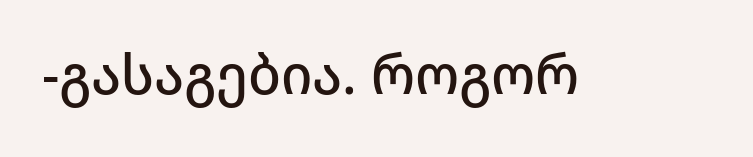-გასაგებია. როგორ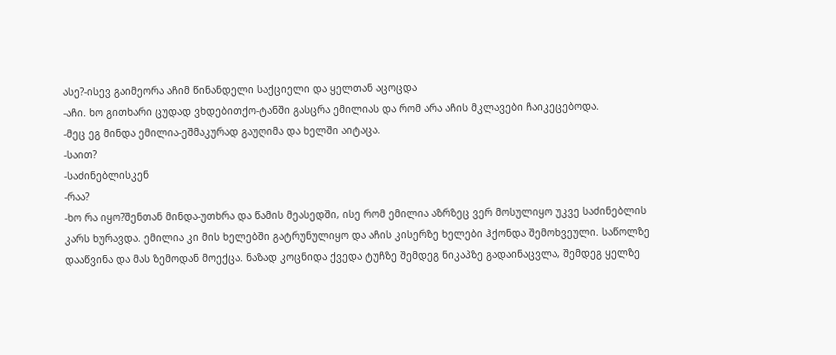ასე?-ისევ გაიმეორა აჩიმ წინანდელი საქციელი და ყელთან აცოცდა
-აჩი. ხო გითხარი ცუდად ვხდებითქო-ტანში გასცრა ემილიას და რომ არა აჩის მკლავები ჩაიკეცებოდა.
-მეც ეგ მინდა ემილია-ეშმაკურად გაუღიმა და ხელში აიტაცა.
-საით?
-საძინებლისკენ
-რაა?
-ხო რა იყო?შენთან მინდა-უთხრა და წამის მეასედში, ისე რომ ემილია აზრზეც ვერ მოსულიყო უკვე საძინებლის კარს ხურავდა. ემილია კი მის ხელებში გატრუნულიყო და აჩის კისერზე ხელები ჰქონდა შემოხვეული. საწოლზე დააწვინა და მას ზემოდან მოექცა. ნაზად კოცნიდა ქვედა ტუჩზე შემდეგ ნიკაპზე გადაინაცვლა, შემდეგ ყელზე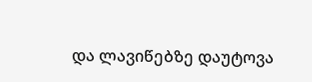და ლავიწებზე დაუტოვა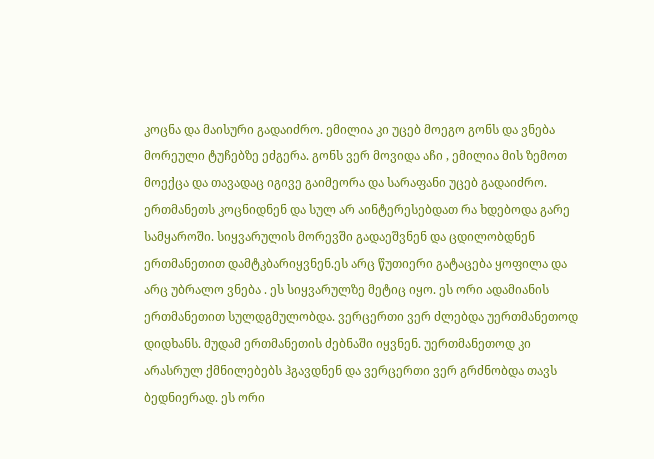კოცნა და მაისური გადაიძრო. ემილია კი უცებ მოეგო გონს და ვნება მორეული ტუჩებზე ეძგერა. გონს ვერ მოვიდა აჩი , ემილია მის ზემოთ მოექცა და თავადაც იგივე გაიმეორა და სარაფანი უცებ გადაიძრო. ერთმანეთს კოცნიდნენ და სულ არ აინტერესებდათ რა ხდებოდა გარე სამყაროში. სიყვარულის მორევში გადაეშვნენ და ცდილობდნენ ერთმანეთით დამტკბარიყვნენ.ეს არც წუთიერი გატაცება ყოფილა და არც უბრალო ვნება . ეს სიყვარულზე მეტიც იყო. ეს ორი ადამიანის ერთმანეთით სულდგმულობდა. ვერცერთი ვერ ძლებდა უერთმანეთოდ დიდხანს. მუდამ ერთმანეთის ძებნაში იყვნენ. უერთმანეთოდ კი არასრულ ქმნილებებს ჰგავდნენ და ვერცერთი ვერ გრძნობდა თავს ბედნიერად. ეს ორი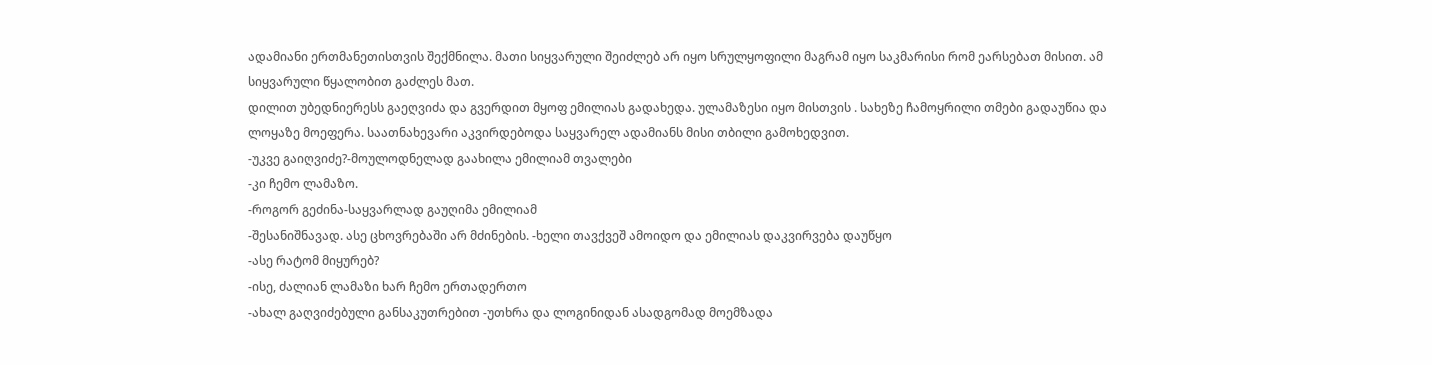ადამიანი ერთმანეთისთვის შექმნილა. მათი სიყვარული შეიძლებ არ იყო სრულყოფილი მაგრამ იყო საკმარისი რომ ეარსებათ მისით. ამ სიყვარული წყალობით გაძლეს მათ.
დილით უბედნიერესს გაეღვიძა და გვერდით მყოფ ემილიას გადახედა. ულამაზესი იყო მისთვის . სახეზე ჩამოყრილი თმები გადაუწია და ლოყაზე მოეფერა. საათნახევარი აკვირდებოდა საყვარელ ადამიანს მისი თბილი გამოხედვით.
-უკვე გაიღვიძე?-მოულოდნელად გაახილა ემილიამ თვალები
-კი ჩემო ლამაზო.
-როგორ გეძინა-საყვარლად გაუღიმა ემილიამ
-შესანიშნავად. ასე ცხოვრებაში არ მძინების. -ხელი თავქვეშ ამოიდო და ემილიას დაკვირვება დაუწყო
-ასე რატომ მიყურებ?
-ისე, ძალიან ლამაზი ხარ ჩემო ერთადერთო
-ახალ გაღვიძებული განსაკუთრებით -უთხრა და ლოგინიდან ასადგომად მოემზადა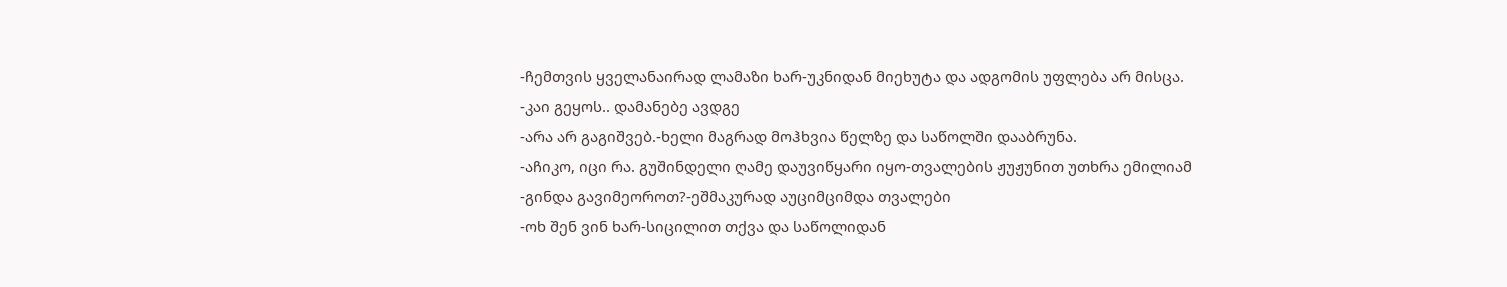-ჩემთვის ყველანაირად ლამაზი ხარ-უკნიდან მიეხუტა და ადგომის უფლება არ მისცა.
-კაი გეყოს.. დამანებე ავდგე
-არა არ გაგიშვებ.-ხელი მაგრად მოჰხვია წელზე და საწოლში დააბრუნა.
-აჩიკო, იცი რა. გუშინდელი ღამე დაუვიწყარი იყო-თვალების ჟუჟუნით უთხრა ემილიამ
-გინდა გავიმეოროთ?-ეშმაკურად აუციმციმდა თვალები
-ოხ შენ ვინ ხარ-სიცილით თქვა და საწოლიდან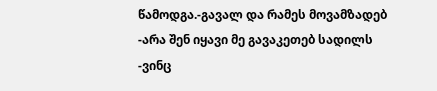წამოდგა.-გავალ და რამეს მოვამზადებ
-არა შენ იყავი მე გავაკეთებ სადილს
-ვინც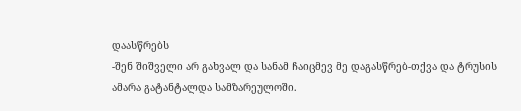დაასწრებს
-შენ შიშველი არ გახვალ და სანამ ჩაიცმევ მე დაგასწრებ-თქვა და ტრუსის ამარა გატანტალდა სამზარეულოში.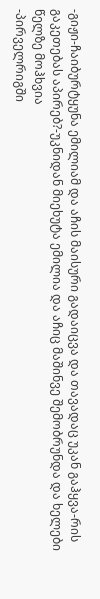-გიჟი-ჩაიბურტყუნა ემილიამ და აჩის მაისური გადაიცვა და თავადაც უკან გაჰყვა-რის გაკეთებას აპირებ?-უკნიდან მიეხუტა ემილია და აჩიც მაშინვე შემობრუნდა და ხელები წელზე მოჰხვია
-პირველრიგში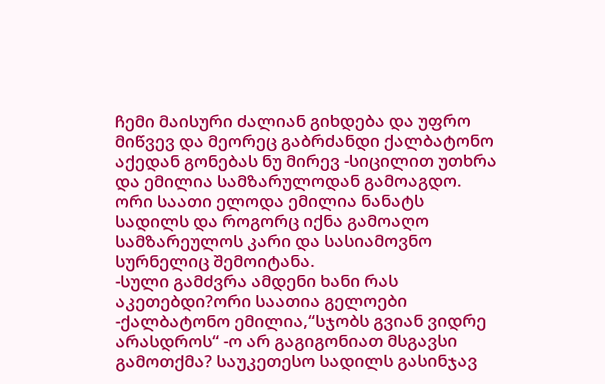ჩემი მაისური ძალიან გიხდება და უფრო მიწვევ და მეორეც გაბრძანდი ქალბატონო აქედან გონებას ნუ მირევ -სიცილით უთხრა და ემილია სამზარულოდან გამოაგდო.
ორი საათი ელოდა ემილია ნანატს სადილს და როგორც იქნა გამოაღო სამზარეულოს კარი და სასიამოვნო სურნელიც შემოიტანა.
-სული გამძვრა ამდენი ხანი რას აკეთებდი?ორი საათია გელოები
-ქალბატონო ემილია,“სჯობს გვიან ვიდრე არასდროს“ -ო არ გაგიგონიათ მსგავსი გამოთქმა? საუკეთესო სადილს გასინჯავ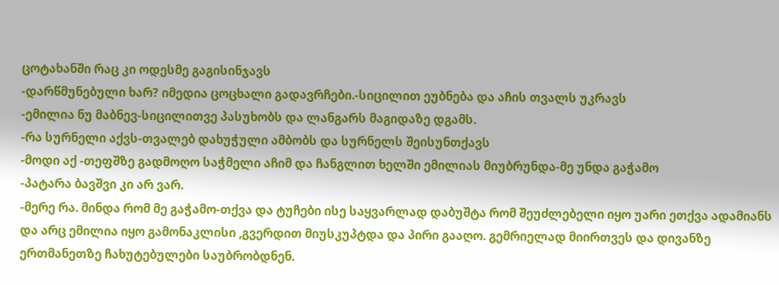ცოტახანში რაც კი ოდესმე გაგისინჯავს
-დარწმუნებული ხარ? იმედია ცოცხალი გადავრჩები.-სიცილით ეუბნება და აჩის თვალს უკრავს
-ემილია ნუ მაბნევ-სიცილითვე პასუხობს და ლანგარს მაგიდაზე დგამს.
-რა სურნელი აქვს-თვალებ დახუჭული ამბობს და სურნელს შეისუნთქავს
-მოდი აქ -თეფშზე გადმოღო საჭმელი აჩიმ და ჩანგლით ხელში ემილიას მიუბრუნდა-მე უნდა გაჭამო
-პატარა ბავშვი კი არ ვარ.
-მერე რა. მინდა რომ მე გაჭამო-თქვა და ტუჩები ისე საყვარლად დაბუშტა რომ შეუძლებელი იყო უარი ეთქვა ადამიანს და არც ემილია იყო გამონაკლისი ,გვერდით მიუსკუპტდა და პირი გააღო. გემრიელად მიირთვეს და დივანზე ერთმანეთზე ჩახუტებულები საუბრობდნენ.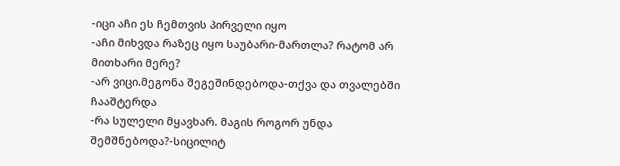-იცი აჩი ეს ჩემთვის პირველი იყო
-აჩი მიხვდა რაზეც იყო საუბარი-მართლა? რატომ არ მითხარი მერე?
-არ ვიცი.მეგონა შეგეშინდებოდა-თქვა და თვალებში ჩააშტერდა
-რა სულელი მყავხარ. მაგის როგორ უნდა შემშნებოდა?-სიცილიტ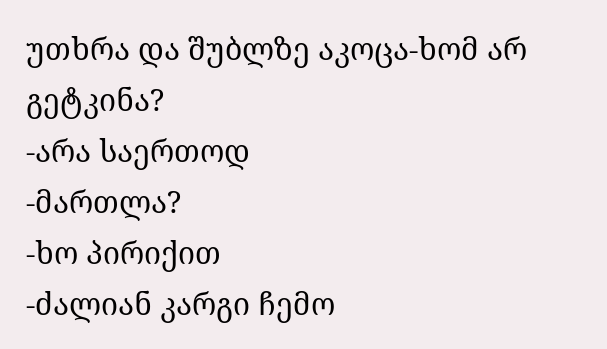უთხრა და შუბლზე აკოცა-ხომ არ გეტკინა?
-არა საერთოდ
-მართლა?
-ხო პირიქით
-ძალიან კარგი ჩემო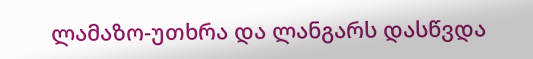ლამაზო-უთხრა და ლანგარს დასწვდა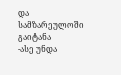და სამზარეულოში გაიტანა
-ასე უნდა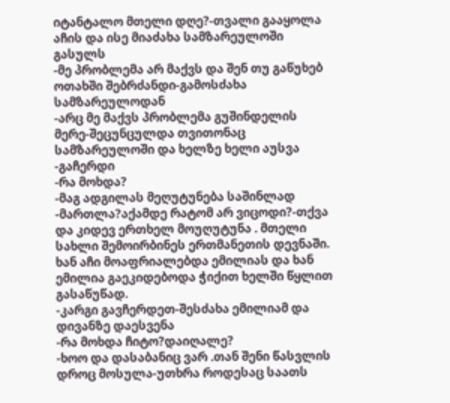იტანტალო მთელი დღე?-თვალი გააყოლა აჩის და ისე მიაძახა სამზარეულოში გასულს
-მე პრობლემა არ მაქვს და შენ თუ გაწუხებ ოთახში შებრძანდი-გამოსძახა სამზარეულოდან
-არც მე მაქვს პრობლემა გუშინდელის მერე-შეცუნცულდა თვითონაც სამზარეულოში და ხელზე ხელი აუსვა
-გაჩერდი
-რა მოხდა?
-მაგ ადგილას მეღუტუნება საშინლად
-მართლა?აქამდე რატომ არ ვიცოდი?-თქვა და კიდევ ერთხელ მოუღუტუნა . მთელი სახლი შემოირბინეს ერთმანეთის დევნაში. ხან აჩი მოაფრიალებდა ემილიას და ხან ემილია გაეკიდებოდა ჭიქით ხელში წყლით გასაწუწად.
-კარგი გავჩერდეთ-შესძახა ემილიამ და დივანზე დაესვენა
-რა მოხდა ჩიტო?დაიღალე?
-ხოო და დასაბანიც ვარ .თან შენი წასვლის დროც მოსულა-უთხრა როდესაც საათს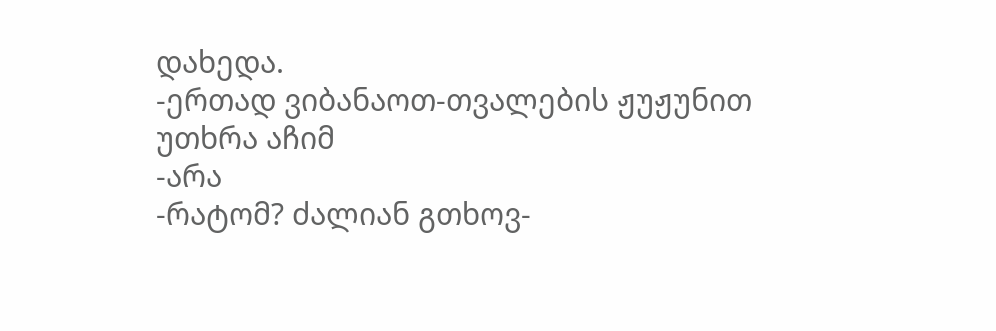დახედა.
-ერთად ვიბანაოთ-თვალების ჟუჟუნით უთხრა აჩიმ
-არა
-რატომ? ძალიან გთხოვ-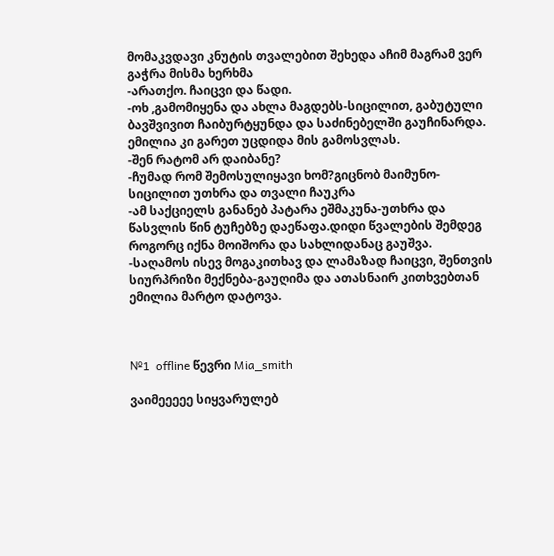მომაკვდავი კნუტის თვალებით შეხედა აჩიმ მაგრამ ვერ გაჭრა მისმა ხერხმა
-არათქო. ჩაიცვი და წადი.
-ოხ ,გამომიყენა და ახლა მაგდებს-სიცილით, გაბუტული ბავშვივით ჩაიბურტყუნდა და საძინებელში გაუჩინარდა. ემილია კი გარეთ უცდიდა მის გამოსვლას.
-შენ რატომ არ დაიბანე?
-ჩუმად რომ შემოსულიყავი ხომ?გიცნობ მაიმუნო-სიცილით უთხრა და თვალი ჩაუკრა
-ამ საქციელს განანებ პატარა ეშმაკუნა-უთხრა და წასვლის წინ ტუჩებზე დაეწაფა.დიდი წვალების შემდეგ როგორც იქნა მოიშორა და სახლიდანაც გაუშვა.
-საღამოს ისევ მოგაკითხავ და ლამაზად ჩაიცვი, შენთვის სიურპრიზი მექნება-გაუღიმა და ათასნაირ კითხვებთან ემილია მარტო დატოვა.



№1  offline წევრი Mia_smith

ვაიმეეეეე სიყვარულებ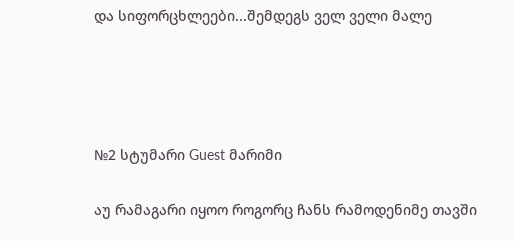და სიფორცხლეები...შემდეგს ველ ველი მალე




№2 სტუმარი Guest მარიმი

აუ რამაგარი იყოო როგორც ჩანს რამოდენიმე თავში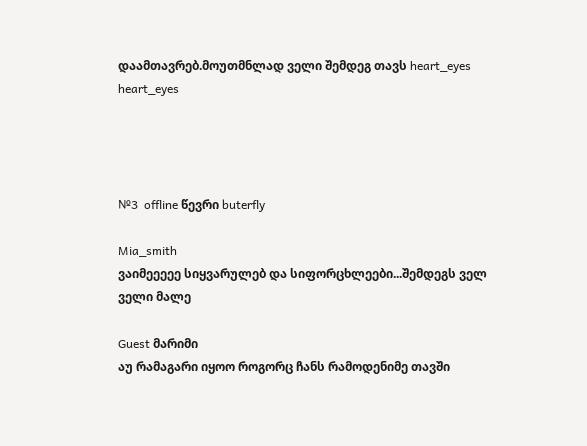დაამთავრებ.მოუთმნლად ველი შემდეგ თავს heart_eyes heart_eyes




№3  offline წევრი buterfly

Mia_smith
ვაიმეეეეე სიყვარულებ და სიფორცხლეები...შემდეგს ველ ველი მალე

Guest მარიმი
აუ რამაგარი იყოო როგორც ჩანს რამოდენიმე თავში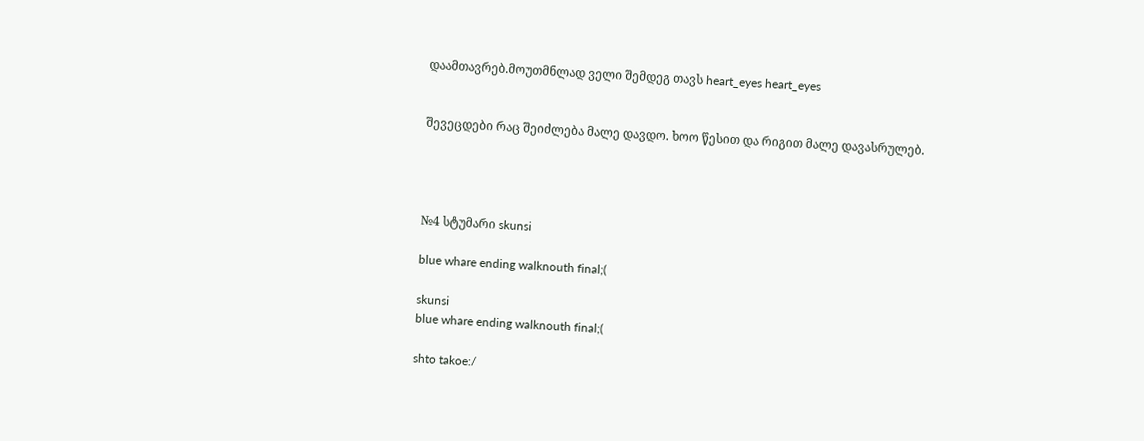დაამთავრებ.მოუთმნლად ველი შემდეგ თავს heart_eyes heart_eyes


შევეცდები რაც შეიძლება მალე დავდო. ხოო წესით და რიგით მალე დავასრულებ.




№4 სტუმარი skunsi

blue whare ending walknouth final;(

skunsi
blue whare ending walknouth final;(

shto takoe:/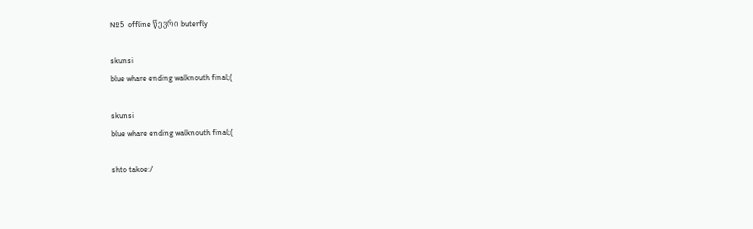№5  offline წევრი buterfly

skunsi
blue whare ending walknouth final;(

skunsi
blue whare ending walknouth final;(

shto takoe:/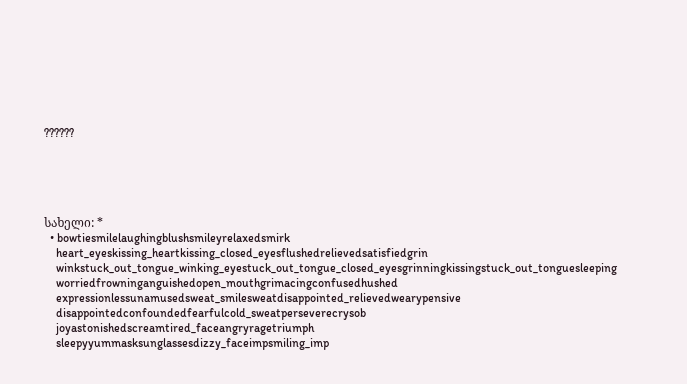??????





სახელი: *
  • bowtiesmilelaughingblushsmileyrelaxedsmirk
    heart_eyeskissing_heartkissing_closed_eyesflushedrelievedsatisfiedgrin
    winkstuck_out_tongue_winking_eyestuck_out_tongue_closed_eyesgrinningkissingstuck_out_tonguesleeping
    worriedfrowninganguishedopen_mouthgrimacingconfusedhushed
    expressionlessunamusedsweat_smilesweatdisappointed_relievedwearypensive
    disappointedconfoundedfearfulcold_sweatperseverecrysob
    joyastonishedscreamtired_faceangryragetriumph
    sleepyyummasksunglassesdizzy_faceimpsmiling_imp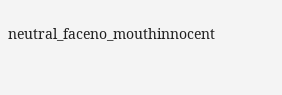neutral_faceno_mouthinnocent